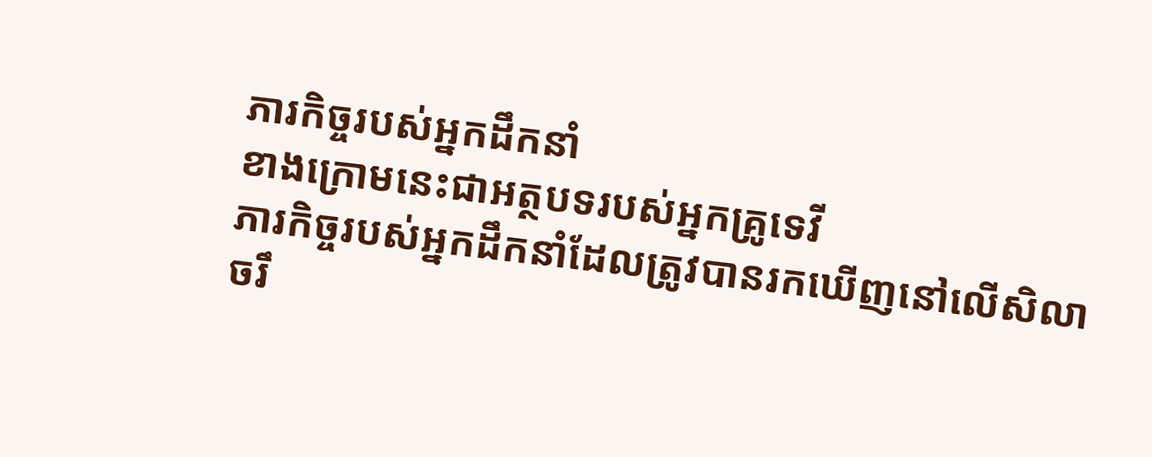ភារកិច្ចរបស់អ្នកដឹកនាំ
ខាងក្រោមនេះជាអត្ថបទរបស់អ្នកគ្រូទេវី
ភារកិច្ចរបស់អ្នកដឹកនាំដែលត្រូវបានរកឃើញនៅលើសិលាចរឹ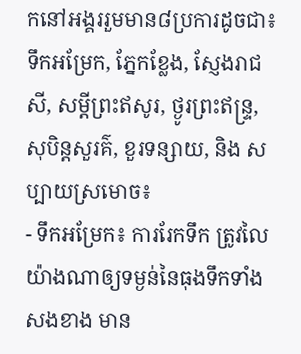កនៅអង្គររួមមាន៨ប្រការដូចជា៖ ទឹកអម្រែក, ភ្នែកខ្លែង, ស្ញែងរាជសី, សម្តីព្រះឥសូរ, ថ្ងូរព្រះឥន្ទ្រ, សុបិន្តសួរគ៌, ខួរទន្សាយ, និង សប្បាយស្រមោច៖
- ទឹកអម្រែក៖ ការរែកទឹក ត្រូវលៃយ៉ាងណាឲ្យទម្ងន់នៃធុងទឹកទាំងសងខាង មាន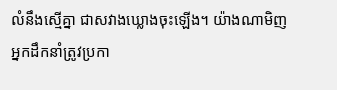លំនឹងស្មើគ្នា ជាសវាងឃ្លោងចុះឡើង។ យ៉ាងណាមិញ អ្នកដឹកនាំត្រូវប្រកា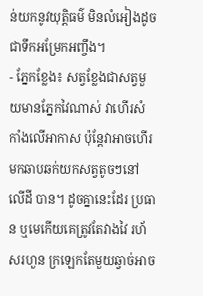ន់យកនូវយុត្តិធម៌ មិនលំអៀងដូចជាទឹកអម្រែកអញ្ចឹង។
- ភ្នែកខ្លែង៖ សត្វខ្លែងជាសត្វមួយមានភ្នែកវៃណាស់ វាហើរសំកាំងលើអាកាស ប៉ុន្តែវាអាចហើរមកឆាបឆក់យកសត្វតូចៗនៅលើដី បាន។ ដូចគ្នានេះដែរ ប្រធាន ឬមេកើយគេត្រូវតែវាងវៃ រហ័សរហួន ក្រឡេកតែមួយឆ្វាច់អាច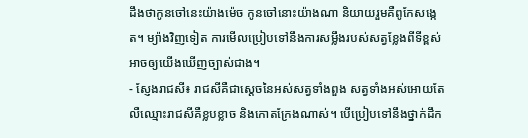ដឹងថាកូនចៅនេះយ៉ាងម៉េច កូនចៅនោះយ៉ាងណា និយាយរួមគឺពូកែសង្កេត។ ម្យ៉ាងវិញទៀត ការមើលប្រៀបទៅនឹងការសម្លឹងរបស់សត្វខ្លែងពីទីខ្ពស់ អាចឲ្យយើងឃើញច្បាស់ជាង។
- ស្ញែងរាជសី៖ រាជសីគឺជាស្តេចនៃអស់សត្វទាំងពួង សត្វទាំងអស់អោយតែលឺឈ្មោះរាជសីគឺខ្លបខ្លាច និងកោតក្រែងណាស់។ បើប្រៀបទៅនឹងថ្នាក់ដឹក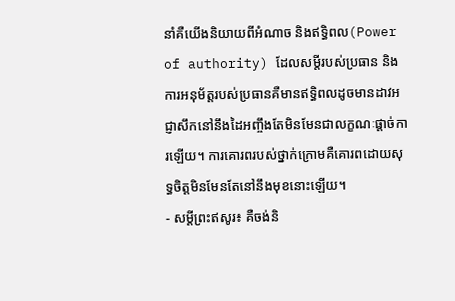នាំគឺយើងនិយាយពីអំណាច និងឥទ្ធិពល(Power of authority) ដែលសម្តីរបស់ប្រធាន និងការអនុម័ត្តរបស់ប្រធានគឺមានឥទ្ធិពលដូចមានដាវអជ្ញាសឹកនៅនឹងដៃអញ្ចឹងតែមិនមែនជាលក្ខណៈផ្តាច់ការឡើយ។ ការគោរពរបស់ថ្នាក់ក្រោមគឺគោរពដោយសុទ្ធចិត្តមិនមែនតែនៅនឹងមុខនោះឡើយ។
- សម្តីព្រះឥសូរ៖ គឺចង់និ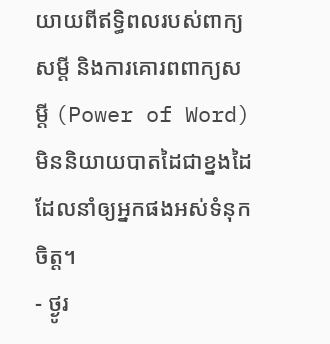យាយពីឥទ្ធិពលរបស់ពាក្យសម្តី និងការគោរពពាក្យសម្តី (Power of Word) មិននិយាយបាតដៃជាខ្នងដៃដែលនាំឲ្យអ្នកផងអស់ទំនុកចិត្ត។
- ថ្ងូរ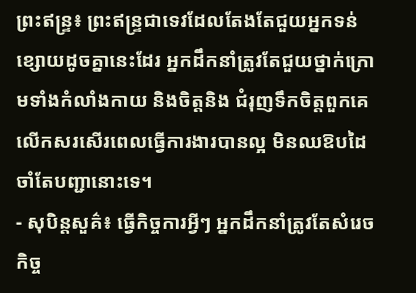ព្រះឥន្ទ្រ៖ ព្រះឥន្ទ្រជាទេវដែលតែងតែជួយអ្នកទន់ខ្សោយដូចគ្នានេះដែរ អ្នកដឹកនាំត្រូវតែជួយថ្នាក់ក្រោមទាំងកំលាំងកាយ និងចិត្តនិង ជំរុញទឹកចិត្តពួកគេ លើកសរសើរពេលធ្វើការងារបានល្អ មិនឈឱបដៃ ចាំតែបញ្ជានោះទេ។
- សុបិន្តសួគ៌៖ ធ្វើកិច្ចការអ្វីៗ អ្នកដឹកនាំត្រូវតែសំរេចកិច្ច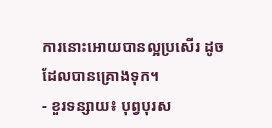ការនោះអោយបានល្អប្រសើរ ដូចដែលបានគ្រោងទុក។
- ខួរទន្សាយ៖ បុព្វបុរស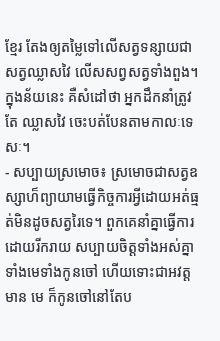ខ្មែរ តែងឲ្យតម្លៃទៅលើសត្វទន្សាយជាសត្វឈ្លាសវៃ លើសសព្វសត្វទាំងពួង។ ក្នុងន័យនេះ គឺសំដៅថា អ្នកដឹកនាំត្រូវតែ ឈ្លាសវៃ ចេះបត់បែនតាមកាលៈទេសៈ។
- សប្បាយស្រមោច៖ ស្រមោចជាសត្វឧស្សាហ៏ព្យាយាមធ្វើកិច្ចការអ្វីដោយអត់ធ្មត់មិនដូចសត្វរៃទេ។ ពួកគេនាំគ្នាធ្វើការដោយរីករាយ សប្បាយចិត្តទាំងអស់គ្នា ទាំងមេទាំងកូនចៅ ហើយទោះជាអវត្តមាន មេ ក៏កូនចៅនៅតែប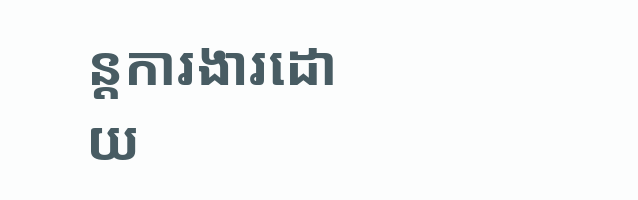ន្តការងារដោយ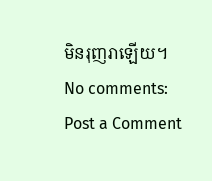មិនរុញរាឡើយ។
No comments:
Post a Comment